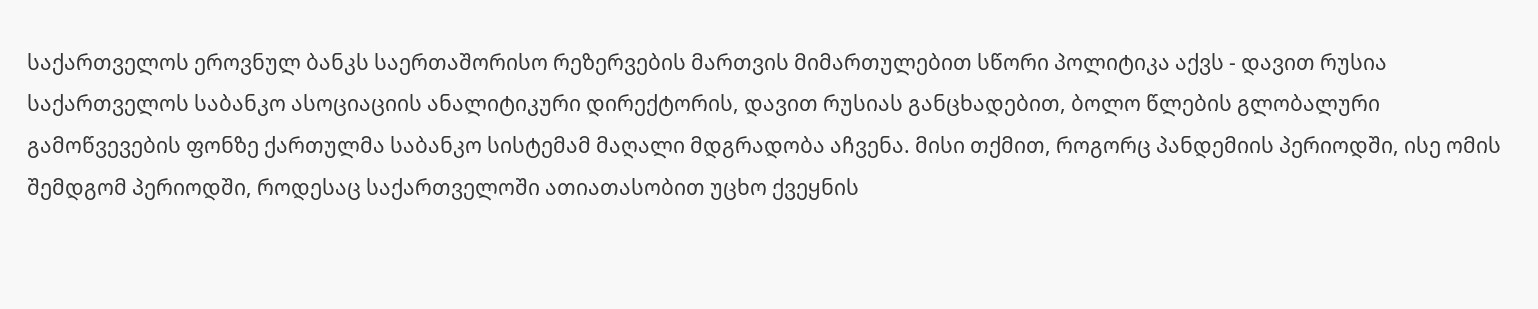საქართველოს ეროვნულ ბანკს საერთაშორისო რეზერვების მართვის მიმართულებით სწორი პოლიტიკა აქვს - დავით რუსია
საქართველოს საბანკო ასოციაციის ანალიტიკური დირექტორის, დავით რუსიას განცხადებით, ბოლო წლების გლობალური გამოწვევების ფონზე ქართულმა საბანკო სისტემამ მაღალი მდგრადობა აჩვენა. მისი თქმით, როგორც პანდემიის პერიოდში, ისე ომის შემდგომ პერიოდში, როდესაც საქართველოში ათიათასობით უცხო ქვეყნის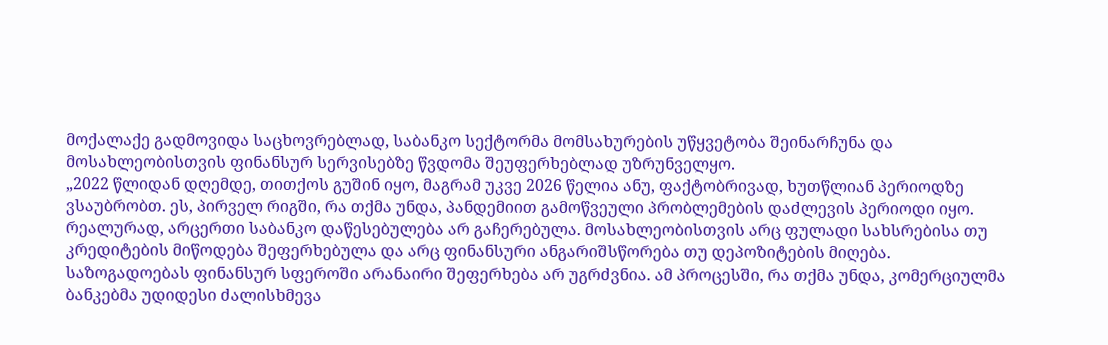მოქალაქე გადმოვიდა საცხოვრებლად, საბანკო სექტორმა მომსახურების უწყვეტობა შეინარჩუნა და მოსახლეობისთვის ფინანსურ სერვისებზე წვდომა შეუფერხებლად უზრუნველყო.
„2022 წლიდან დღემდე, თითქოს გუშინ იყო, მაგრამ უკვე 2026 წელია ანუ, ფაქტობრივად, ხუთწლიან პერიოდზე ვსაუბრობთ. ეს, პირველ რიგში, რა თქმა უნდა, პანდემიით გამოწვეული პრობლემების დაძლევის პერიოდი იყო.
რეალურად, არცერთი საბანკო დაწესებულება არ გაჩერებულა. მოსახლეობისთვის არც ფულადი სახსრებისა თუ კრედიტების მიწოდება შეფერხებულა და არც ფინანსური ანგარიშსწორება თუ დეპოზიტების მიღება. საზოგადოებას ფინანსურ სფეროში არანაირი შეფერხება არ უგრძვნია. ამ პროცესში, რა თქმა უნდა, კომერციულმა ბანკებმა უდიდესი ძალისხმევა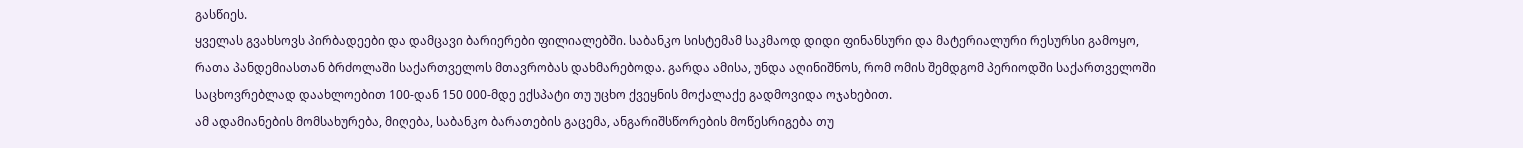გასწიეს.
ყველას გვახსოვს პირბადეები და დამცავი ბარიერები ფილიალებში. საბანკო სისტემამ საკმაოდ დიდი ფინანსური და მატერიალური რესურსი გამოყო, რათა პანდემიასთან ბრძოლაში საქართველოს მთავრობას დახმარებოდა. გარდა ამისა, უნდა აღინიშნოს, რომ ომის შემდგომ პერიოდში საქართველოში საცხოვრებლად დაახლოებით 100-დან 150 000-მდე ექსპატი თუ უცხო ქვეყნის მოქალაქე გადმოვიდა ოჯახებით.
ამ ადამიანების მომსახურება, მიღება, საბანკო ბარათების გაცემა, ანგარიშსწორების მოწესრიგება თუ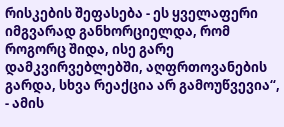რისკების შეფასება - ეს ყველაფერი იმგვარად განხორციელდა, რომ როგორც შიდა, ისე გარე დამკვირვებლებში, აღფრთოვანების გარდა, სხვა რეაქცია არ გამოუწვევია“, - ამის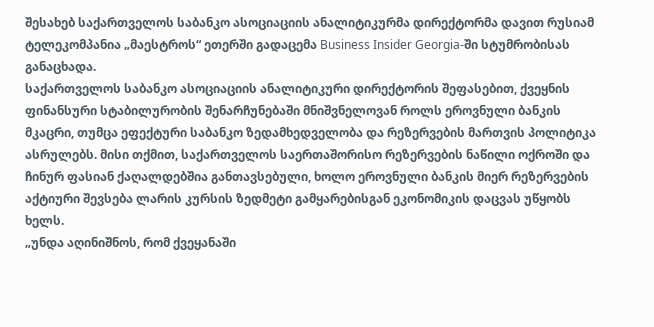შესახებ საქართველოს საბანკო ასოციაციის ანალიტიკურმა დირექტორმა დავით რუსიამ ტელეკომპანია „მაესტროს“ ეთერში გადაცემა Business Insider Georgia-ში სტუმრობისას განაცხადა.
საქართველოს საბანკო ასოციაციის ანალიტიკური დირექტორის შეფასებით, ქვეყნის ფინანსური სტაბილურობის შენარჩუნებაში მნიშვნელოვან როლს ეროვნული ბანკის მკაცრი, თუმცა ეფექტური საბანკო ზედამხედველობა და რეზერვების მართვის პოლიტიკა ასრულებს. მისი თქმით, საქართველოს საერთაშორისო რეზერვების ნაწილი ოქროში და ჩინურ ფასიან ქაღალდებშია განთავსებული, ხოლო ეროვნული ბანკის მიერ რეზერვების აქტიური შევსება ლარის კურსის ზედმეტი გამყარებისგან ეკონომიკის დაცვას უწყობს ხელს.
„უნდა აღინიშნოს, რომ ქვეყანაში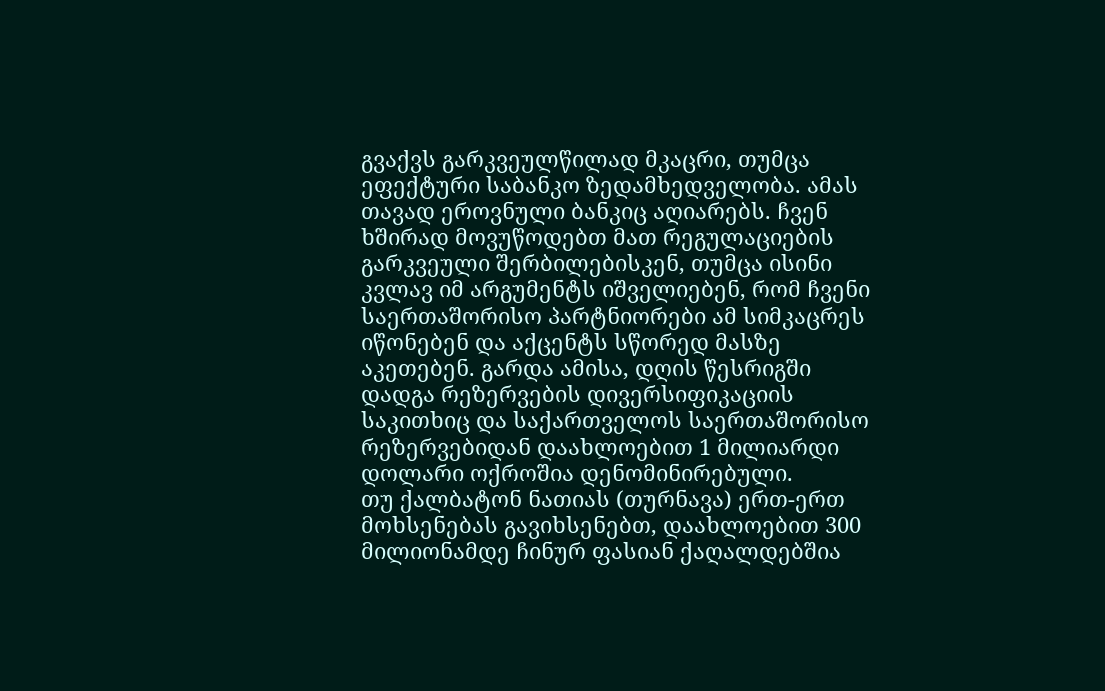გვაქვს გარკვეულწილად მკაცრი, თუმცა ეფექტური საბანკო ზედამხედველობა. ამას თავად ეროვნული ბანკიც აღიარებს. ჩვენ ხშირად მოვუწოდებთ მათ რეგულაციების გარკვეული შერბილებისკენ, თუმცა ისინი კვლავ იმ არგუმენტს იშველიებენ, რომ ჩვენი საერთაშორისო პარტნიორები ამ სიმკაცრეს იწონებენ და აქცენტს სწორედ მასზე აკეთებენ. გარდა ამისა, დღის წესრიგში დადგა რეზერვების დივერსიფიკაციის საკითხიც და საქართველოს საერთაშორისო რეზერვებიდან დაახლოებით 1 მილიარდი დოლარი ოქროშია დენომინირებული.
თუ ქალბატონ ნათიას (თურნავა) ერთ-ერთ მოხსენებას გავიხსენებთ, დაახლოებით 300 მილიონამდე ჩინურ ფასიან ქაღალდებშია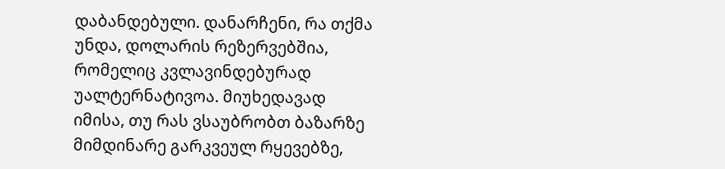დაბანდებული. დანარჩენი, რა თქმა უნდა, დოლარის რეზერვებშია, რომელიც კვლავინდებურად უალტერნატივოა. მიუხედავად იმისა, თუ რას ვსაუბრობთ ბაზარზე მიმდინარე გარკვეულ რყევებზე,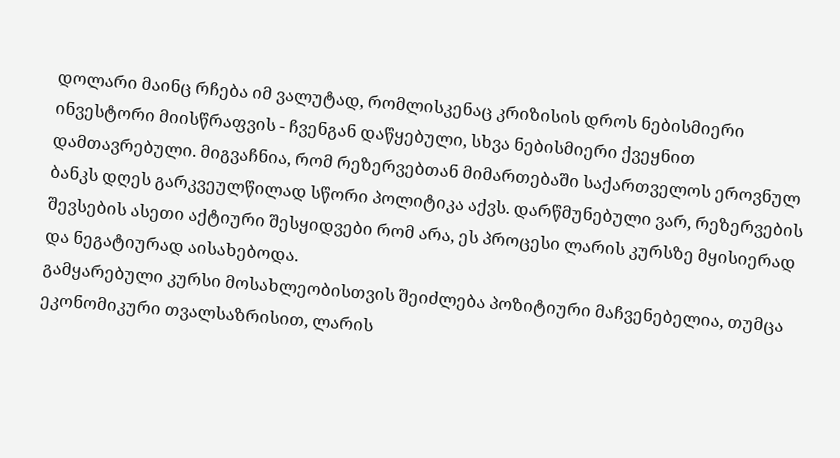დოლარი მაინც რჩება იმ ვალუტად, რომლისკენაც კრიზისის დროს ნებისმიერი ინვესტორი მიისწრაფვის - ჩვენგან დაწყებული, სხვა ნებისმიერი ქვეყნით დამთავრებული. მიგვაჩნია, რომ რეზერვებთან მიმართებაში საქართველოს ეროვნულ ბანკს დღეს გარკვეულწილად სწორი პოლიტიკა აქვს. დარწმუნებული ვარ, რეზერვების შევსების ასეთი აქტიური შესყიდვები რომ არა, ეს პროცესი ლარის კურსზე მყისიერად და ნეგატიურად აისახებოდა.
გამყარებული კურსი მოსახლეობისთვის შეიძლება პოზიტიური მაჩვენებელია, თუმცა ეკონომიკური თვალსაზრისით, ლარის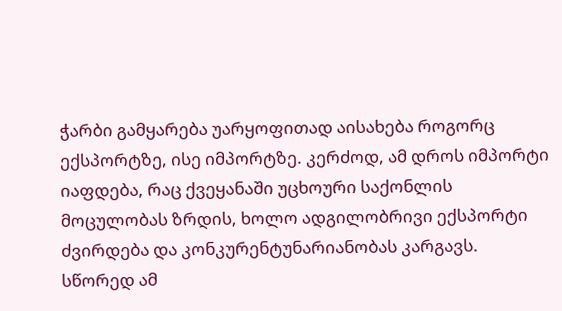ჭარბი გამყარება უარყოფითად აისახება როგორც ექსპორტზე, ისე იმპორტზე. კერძოდ, ამ დროს იმპორტი იაფდება, რაც ქვეყანაში უცხოური საქონლის მოცულობას ზრდის, ხოლო ადგილობრივი ექსპორტი ძვირდება და კონკურენტუნარიანობას კარგავს. სწორედ ამ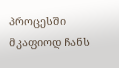პროცესში მკაფიოდ ჩანს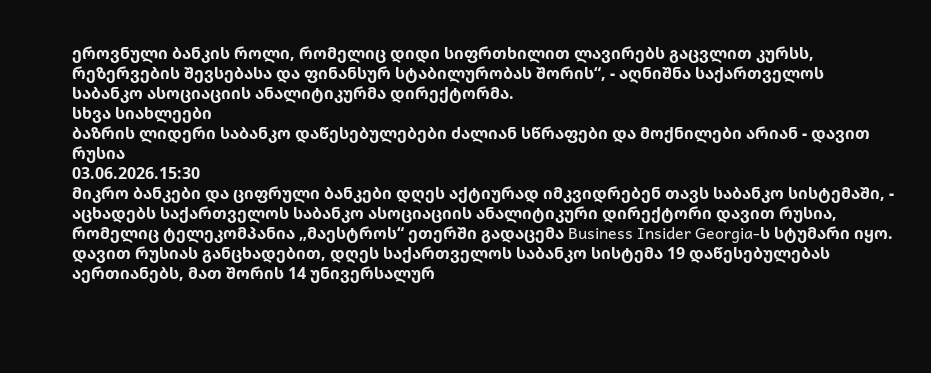ეროვნული ბანკის როლი, რომელიც დიდი სიფრთხილით ლავირებს გაცვლით კურსს, რეზერვების შევსებასა და ფინანსურ სტაბილურობას შორის“, - აღნიშნა საქართველოს საბანკო ასოციაციის ანალიტიკურმა დირექტორმა.
სხვა სიახლეები
ბაზრის ლიდერი საბანკო დაწესებულებები ძალიან სწრაფები და მოქნილები არიან - დავით რუსია
03.06.2026.15:30
მიკრო ბანკები და ციფრული ბანკები დღეს აქტიურად იმკვიდრებენ თავს საბანკო სისტემაში, - აცხადებს საქართველოს საბანკო ასოციაციის ანალიტიკური დირექტორი დავით რუსია, რომელიც ტელეკომპანია „მაესტროს“ ეთერში გადაცემა Business Insider Georgia-ს სტუმარი იყო.
დავით რუსიას განცხადებით, დღეს საქართველოს საბანკო სისტემა 19 დაწესებულებას აერთიანებს, მათ შორის 14 უნივერსალურ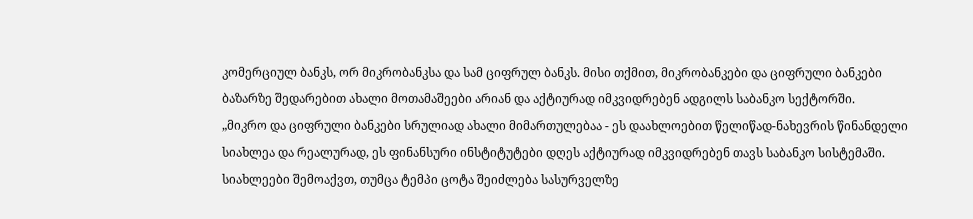კომერციულ ბანკს, ორ მიკრობანკსა და სამ ციფრულ ბანკს. მისი თქმით, მიკრობანკები და ციფრული ბანკები ბაზარზე შედარებით ახალი მოთამაშეები არიან და აქტიურად იმკვიდრებენ ადგილს საბანკო სექტორში.
„მიკრო და ციფრული ბანკები სრულიად ახალი მიმართულებაა - ეს დაახლოებით წელიწად-ნახევრის წინანდელი სიახლეა და რეალურად, ეს ფინანსური ინსტიტუტები დღეს აქტიურად იმკვიდრებენ თავს საბანკო სისტემაში. სიახლეები შემოაქვთ, თუმცა ტემპი ცოტა შეიძლება სასურველზე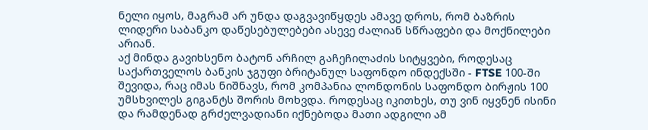ნელი იყოს, მაგრამ არ უნდა დაგვავიწყდეს ამავე დროს, რომ ბაზრის ლიდერი საბანკო დაწესებულებები ასევე ძალიან სწრაფები და მოქნილები არიან.
აქ მინდა გავიხსენო ბატონ არჩილ გაჩეჩილაძის სიტყვები, როდესაც საქართველოს ბანკის ჯგუფი ბრიტანულ საფონდო ინდექსში - FTSE 100-ში შევიდა, რაც იმას ნიშნავს, რომ კომპანია ლონდონის საფონდო ბირჟის 100 უმსხვილეს გიგანტს შორის მოხვდა. როდესაც იკითხეს, თუ ვინ იყვნენ ისინი და რამდენად გრძელვადიანი იქნებოდა მათი ადგილი ამ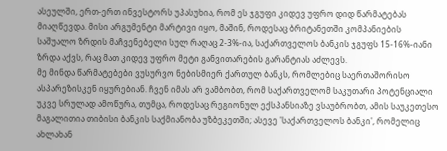ასეულში, ერთ-ერთ ინვესტორს უპასუხია, რომ ეს ჯგუფი კიდევ უფრო დიდ წარმატებას მიაღწევდა. მისი არგუმენტი მარტივი იყო, მაშინ, როდესაც ბრიტანეთში კომპანიების საშუალო ზრდის მაჩვენებელი სულ რაღაც 2-3%-ია, საქართველოს ბანკის ჯგუფს 15-16%-იანი ზრდა აქვს, რაც მათ კიდევ უფრო მეტი განვითარების გარანტიას აძლევს.
მე მინდა წარმატებები ვუსურვო ნებისმიერ ქართულ ბანკს, რომლებიც საერთაშორისო ასპარეზისკენ იყურებიან. ჩვენ იმას არ ვამბობთ, რომ საქართველომ საკუთარი პოტენციალი უკვე სრულად ამოწურა, თუმცა, როდესაც რეგიონულ ექსპანსიაზე ვსაუბრობთ, ამის საუკეთესო მაგალითია თიბისი ბანკის საქმიანობა უზბეკეთში; ასევე 'საქართველოს ბანკი', რომელიც ახლახან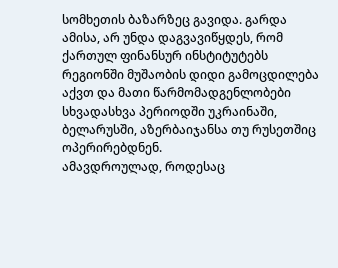სომხეთის ბაზარზეც გავიდა. გარდა ამისა, არ უნდა დაგვავიწყდეს, რომ ქართულ ფინანსურ ინსტიტუტებს რეგიონში მუშაობის დიდი გამოცდილება აქვთ და მათი წარმომადგენლობები სხვადასხვა პერიოდში უკრაინაში, ბელარუსში, აზერბაიჯანსა თუ რუსეთშიც ოპერირებდნენ.
ამავდროულად, როდესაც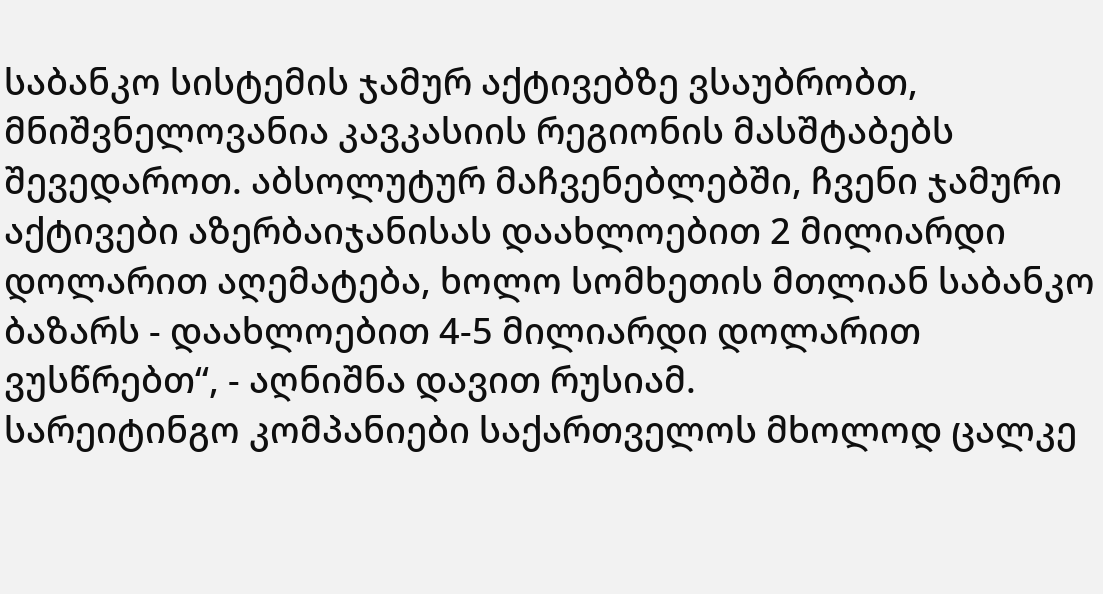საბანკო სისტემის ჯამურ აქტივებზე ვსაუბრობთ, მნიშვნელოვანია კავკასიის რეგიონის მასშტაბებს შევედაროთ. აბსოლუტურ მაჩვენებლებში, ჩვენი ჯამური აქტივები აზერბაიჯანისას დაახლოებით 2 მილიარდი დოლარით აღემატება, ხოლო სომხეთის მთლიან საბანკო ბაზარს - დაახლოებით 4-5 მილიარდი დოლარით ვუსწრებთ“, - აღნიშნა დავით რუსიამ.
სარეიტინგო კომპანიები საქართველოს მხოლოდ ცალკე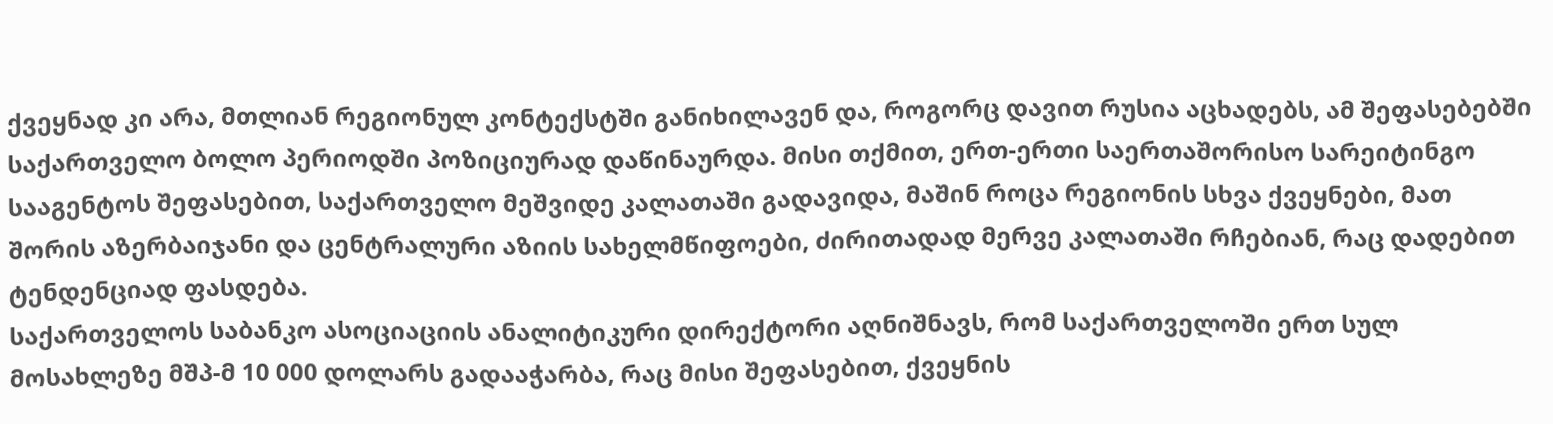ქვეყნად კი არა, მთლიან რეგიონულ კონტექსტში განიხილავენ და, როგორც დავით რუსია აცხადებს, ამ შეფასებებში საქართველო ბოლო პერიოდში პოზიციურად დაწინაურდა. მისი თქმით, ერთ-ერთი საერთაშორისო სარეიტინგო სააგენტოს შეფასებით, საქართველო მეშვიდე კალათაში გადავიდა, მაშინ როცა რეგიონის სხვა ქვეყნები, მათ შორის აზერბაიჯანი და ცენტრალური აზიის სახელმწიფოები, ძირითადად მერვე კალათაში რჩებიან, რაც დადებით ტენდენციად ფასდება.
საქართველოს საბანკო ასოციაციის ანალიტიკური დირექტორი აღნიშნავს, რომ საქართველოში ერთ სულ მოსახლეზე მშპ-მ 10 000 დოლარს გადააჭარბა, რაც მისი შეფასებით, ქვეყნის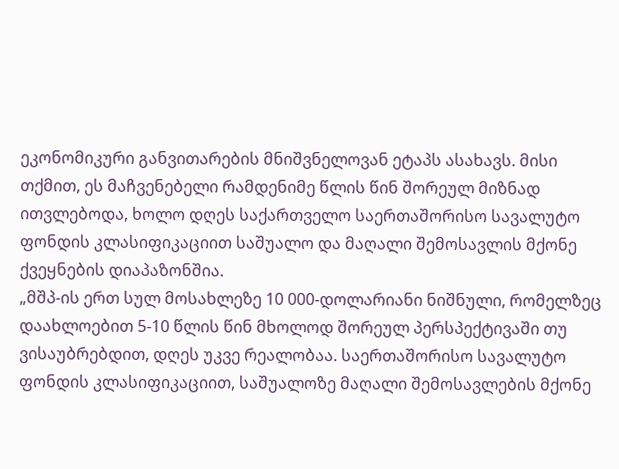ეკონომიკური განვითარების მნიშვნელოვან ეტაპს ასახავს. მისი თქმით, ეს მაჩვენებელი რამდენიმე წლის წინ შორეულ მიზნად ითვლებოდა, ხოლო დღეს საქართველო საერთაშორისო სავალუტო ფონდის კლასიფიკაციით საშუალო და მაღალი შემოსავლის მქონე ქვეყნების დიაპაზონშია.
„მშპ-ის ერთ სულ მოსახლეზე 10 000-დოლარიანი ნიშნული, რომელზეც დაახლოებით 5-10 წლის წინ მხოლოდ შორეულ პერსპექტივაში თუ ვისაუბრებდით, დღეს უკვე რეალობაა. საერთაშორისო სავალუტო ფონდის კლასიფიკაციით, საშუალოზე მაღალი შემოსავლების მქონე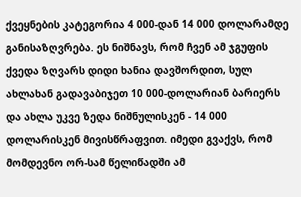ქვეყნების კატეგორია 4 000-დან 14 000 დოლარამდე განისაზღვრება. ეს ნიშნავს, რომ ჩვენ ამ ჯგუფის ქვედა ზღვარს დიდი ხანია დავშორდით, სულ ახლახან გადავაბიჯეთ 10 000-დოლარიან ბარიერს და ახლა უკვე ზედა ნიშნულისკენ - 14 000 დოლარისკენ მივისწრაფვით. იმედი გვაქვს, რომ მომდევნო ორ-სამ წელიწადში ამ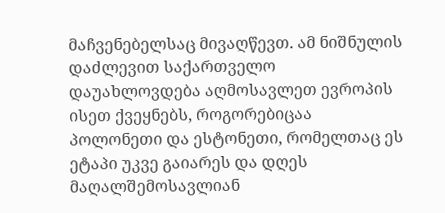მაჩვენებელსაც მივაღწევთ. ამ ნიშნულის დაძლევით საქართველო დაუახლოვდება აღმოსავლეთ ევროპის ისეთ ქვეყნებს, როგორებიცაა პოლონეთი და ესტონეთი, რომელთაც ეს ეტაპი უკვე გაიარეს და დღეს მაღალშემოსავლიან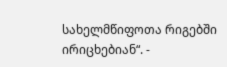სახელმწიფოთა რიგებში ირიცხებიან“. -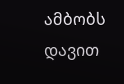ამბობს დავით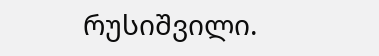რუსიშვილი.